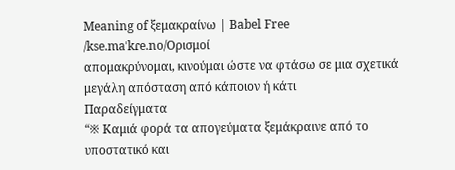Meaning of ξεμακραίνω | Babel Free
/kse.maˈkɾe.no/Ορισμοί
απομακρύνομαι, κινούμαι ώστε να φτάσω σε μια σχετικά μεγάλη απόσταση από κάποιον ή κάτι
Παραδείγματα
“※ Καμιά φορά τα απογεύματα ξεμάκραινε από το υποστατικό και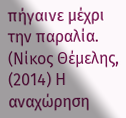πήγαινε μέχρι την παραλία. (Νίκος Θέμελης, (2014) Η αναχώρηση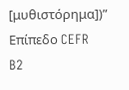[μυθιστόρημα])”
Επίπεδο CEFR
B2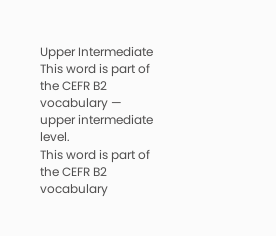Upper Intermediate
This word is part of the CEFR B2 vocabulary — upper intermediate level.
This word is part of the CEFR B2 vocabulary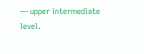— upper intermediate level.